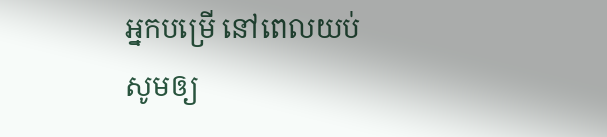អ្នកបម្រើ នៅពេលយប់
សូមឲ្យ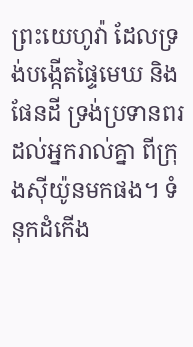ព្រះយេហូវ៉ា ដែលទ្រង់បង្កើតផ្ទៃមេឃ និងផែនដី ទ្រង់ប្រទានពរដល់អ្នករាល់គ្នា ពីក្រុងស៊ីយ៉ូនមកផង។ ទំនុកដំកើង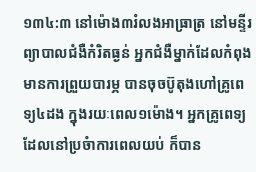១៣៤:៣ នៅម៉ោង៣រំលងអាធ្រាត្រ នៅមន្ទីរព្យាបាលជំងឺកំរិតធ្ងន់ អ្នកជំងឺម្នាក់ដែលកំពុងមានការព្រួយបារម្ភ បានចុចប៊ូតុងហៅគ្រូពេទ្យ៤ដង ក្នុងរយៈពេល១ម៉ោង។ អ្នកគ្រូពេទ្យដែលនៅប្រចំាការពេលយប់ ក៏បាន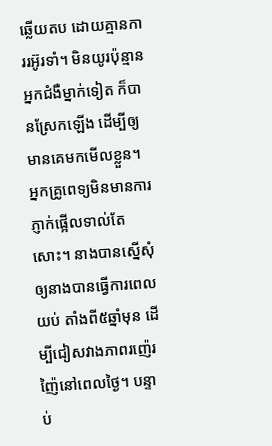ឆ្លើយតប ដោយគ្មានការរអ៊ូរទាំ។ មិនយូរប៉ុន្មាន អ្នកជំងឺម្នាក់ទៀត ក៏បានស្រែកឡើង ដើម្បីឲ្យមានគេមកមើលខ្លួន។ អ្នកគ្រូពេទ្យមិនមានការភ្ញាក់ផ្អើលទាល់តែសោះ។ នាងបានស្នើសុំឲ្យនាងបានធ្វើការពេលយប់ តាំងពី៥ឆ្នាំមុន ដើម្បីជៀសវាងភាពរញ៉េរញ៉ៃនៅពេលថ្ងៃ។ បន្ទាប់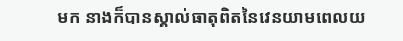មក នាងក៏បានស្គាល់ធាតុពិតនៃវេនយាមពេលយ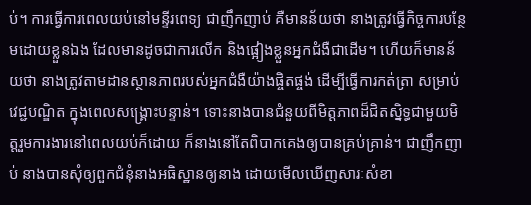ប់។ ការធ្វើការពេលយប់នៅមន្ទីរពេទ្យ ជាញឹកញាប់ គឺមានន័យថា នាងត្រូវធ្វើកិច្ចការបន្ថែមដោយខ្លួនឯង ដែលមានដូចជាការលើក និងផ្អៀងខ្លួនអ្នកជំងឺជាដើម។ ហើយក៏មានន័យថា នាងត្រូវតាមដានស្ថានភាពរបស់អ្នកជំងឺយ៉ាងផ្ចិតផ្ចង់ ដើម្បីធ្វើការកត់ត្រា សម្រាប់វេជ្ជបណ្ឌិត ក្នុងពេលសង្គ្រោះបន្ទាន់។ ទោះនាងបានជំនួយពីមិត្តភាពដ៏ជិតស្និទ្ធជាមួយមិត្តរួមការងារនៅពេលយប់ក៏ដោយ ក៏នាងនៅតែពិបាកគេងឲ្យបានគ្រប់គ្រាន់។ ជាញឹកញាប់ នាងបានសុំឲ្យពួកជំនុំនាងអធិស្ឋានឲ្យនាង ដោយមើលឃើញសារៈសំខា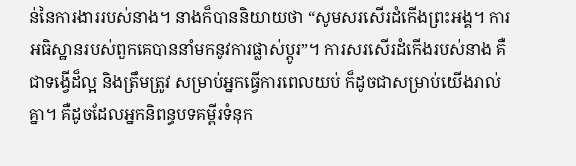ន់នៃការងាររបស់នាង។ នាងក៏បាននិយាយថា “សូមសរសើរដំកើងព្រះអង្គ។ ការអធិស្ឋានរបស់ពួកគេបាននាំមកនូវការផ្លាស់ប្តូរ”។ ការសរសើរដំកើងរបស់នាង គឺជាទង្វើដ៏ល្អ និងត្រឹមត្រូវ សម្រាប់អ្នកធ្វើការពេលយប់ ក៏ដូចជាសម្រាប់យើងរាល់គ្នា។ គឺដូចដែលអ្នកនិពន្ធបទគម្ពីរទំនុក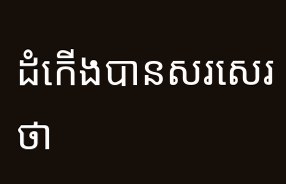ដំកើងបានសរសេរថា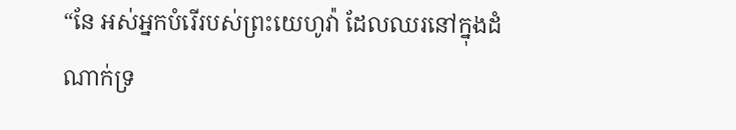“នែ អស់អ្នកបំរើរបស់ព្រះយេហូវ៉ា ដែលឈរនៅក្នុងដំណាក់ទ្រ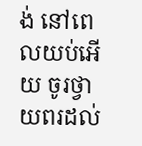ង់ នៅពេលយប់អើយ ចូរថ្វាយពរដល់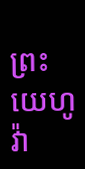ព្រះយេហូវ៉ា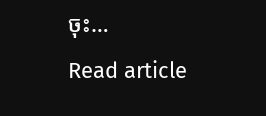ចុះ…
Read article